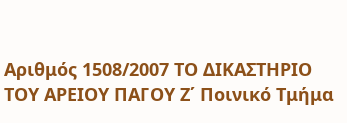Αριθμός 1508/2007 ΤΟ ΔΙΚΑΣΤΗΡΙΟ ΤΟΥ ΑΡΕΙΟΥ ΠΑΓΟΥ Ζ΄ Ποινικό Τμήμα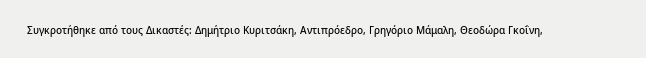Συγκροτήθηκε από τους Δικαστές: Δημήτριο Κυριτσάκη, Αντιπρόεδρο, Γρηγόριο Μάμαλη, Θεοδώρα Γκοΐνη,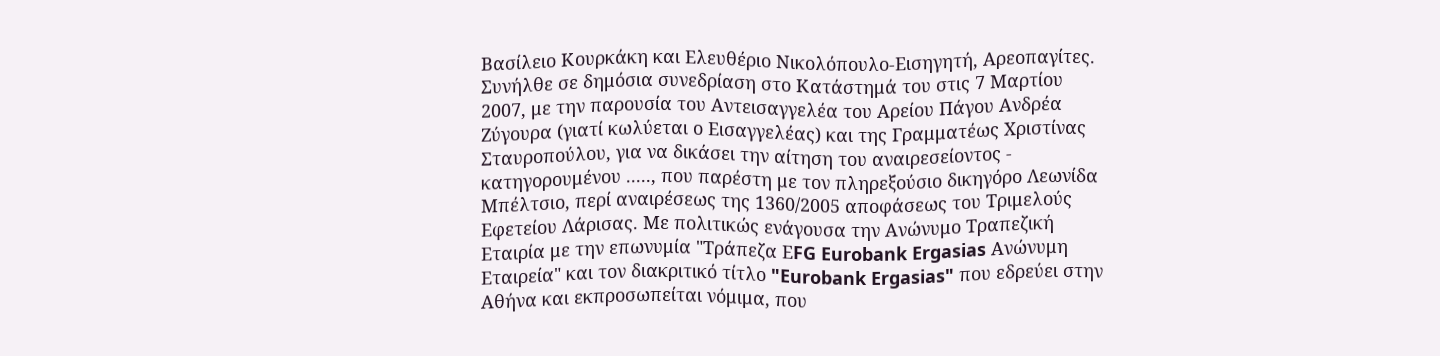Βασίλειο Κουρκάκη και Ελευθέριο Νικολόπουλο-Εισηγητή, Αρεοπαγίτες. Συνήλθε σε δημόσια συνεδρίαση στο Κατάστημά του στις 7 Μαρτίου 2007, με την παρουσία του Αντεισαγγελέα του Αρείου Πάγου Ανδρέα Ζύγουρα (γιατί κωλύεται ο Εισαγγελέας) και της Γραμματέως Χριστίνας Σταυροπούλου, για να δικάσει την αίτηση του αναιρεσείοντος - κατηγορουμένου ....., που παρέστη με τον πληρεξούσιο δικηγόρο Λεωνίδα Μπέλτσιο, περί αναιρέσεως της 1360/2005 αποφάσεως του Τριμελούς Εφετείου Λάρισας. Με πολιτικώς ενάγουσα την Ανώνυμο Τραπεζική Εταιρία με την επωνυμία "Τράπεζα ΕFG Eurobank Ergasias Ανώνυμη Εταιρεία" και τον διακριτικό τίτλο "Eurobank Ergasias" που εδρεύει στην Αθήνα και εκπροσωπείται νόμιμα, που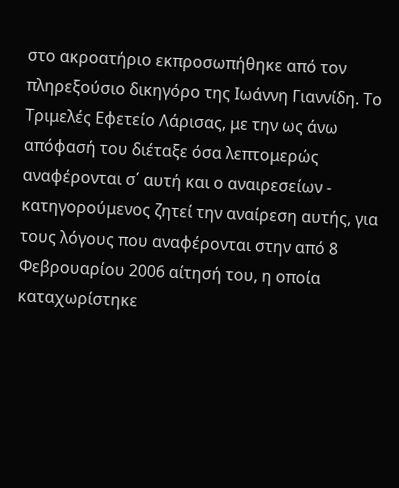στο ακροατήριο εκπροσωπήθηκε από τον πληρεξούσιο δικηγόρο της Ιωάννη Γιαννίδη. Το Τριμελές Εφετείο Λάρισας, με την ως άνω απόφασή του διέταξε όσα λεπτομερώς αναφέρονται σ΄ αυτή και ο αναιρεσείων - κατηγορούμενος ζητεί την αναίρεση αυτής, για τους λόγους που αναφέρονται στην από 8 Φεβρουαρίου 2006 αίτησή του, η οποία καταχωρίστηκε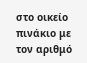στο οικείο πινάκιο με τον αριθμό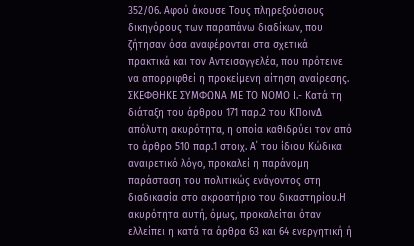352/06. Αφού άκουσε Τους πληρεξούσιους δικηγόρους των παραπάνω διαδίκων, που ζήτησαν όσα αναφέρονται στα σχετικά πρακτικά και τον Αντεισαγγελέα, που πρότεινε να απορριφθεί η προκείμενη αίτηση αναίρεσης. ΣΚΕΦΘΗΚΕ ΣΥΜΦΩΝΑ ΜΕ ΤΟ ΝΟΜΟ Ι.- Κατά τη διάταξη του άρθρου 171 παρ.2 του ΚΠοινΔ απόλυτη ακυρότητα, η οποία καθιδρύει τον από το άρθρο 510 παρ.1 στοιχ. Α΄ του ίδιου Κώδικα αναιρετικό λόγο, προκαλεί η παράνομη παράσταση του πολιτικώς ενάγοντος στη διαδικασία στο ακροατήριο του δικαστηρίου.Η ακυρότητα αυτή, όμως, προκαλείται όταν ελλείπει η κατά τα άρθρα 63 και 64 ενεργητική ή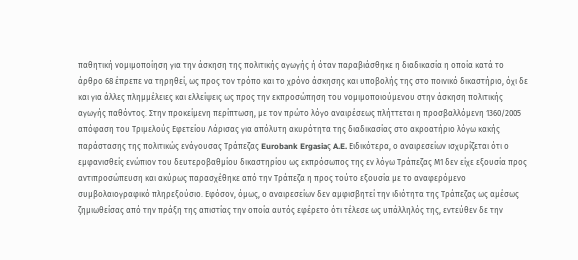παθητική νομιμοποίηση για την άσκηση της πολιτικής αγωγής ή όταν παραβιάσθηκε η διαδικασία η οποία κατά το άρθρο 68 έπρεπε να τηρηθεί, ως προς τον τρόπο και το χρόνο άσκησης και υποβολής της στο ποινικό δικαστήριο, όχι δε και για άλλες πλημμέλειες και ελλείψεις ως προς την εκπροσώπηση του νομιμοποιούμενου στην άσκηση πολιτικής αγωγής παθόντος. Στην προκείμενη περίπτωση, με τον πρώτο λόγο αναιρέσεως πλήττεται η προσβαλλόμενη 1360/2005 απόφαση του Τριμελούς Εφετείου Λάρισας για απόλυτη ακυρότητα της διαδικασίας στο ακροατήριο λόγω κακής παράστασης της πολιτικώς ενάγουσας Τράπεζας Eurobank Ergasiaς A.E. Ειδικότερα, ο αναιρεσείων ισχυρίζεται ότι ο εμφανισθείς ενώπιον του δευτεροβαθμίου δικαστηρίου ως εκπρόσωπος της εν λόγω Τράπεζας Μ1 δεν είχε εξουσία προς αντιπροσώπευση και ακύρως παρασχέθηκε από την Τράπεζα η προς τούτο εξουσία με το αναφερόμενο συμβολαιογραφικό πληρεξούσιο. Εφόσον, όμως, ο αναιρεσείων δεν αμφισβητεί την ιδιότητα της Τράπεζας ως αμέσως ζημιωθείσας από την πράξη της απιστίας την οποία αυτός εφέρετο ότι τέλεσε ως υπάλληλός της, εντεύθεν δε την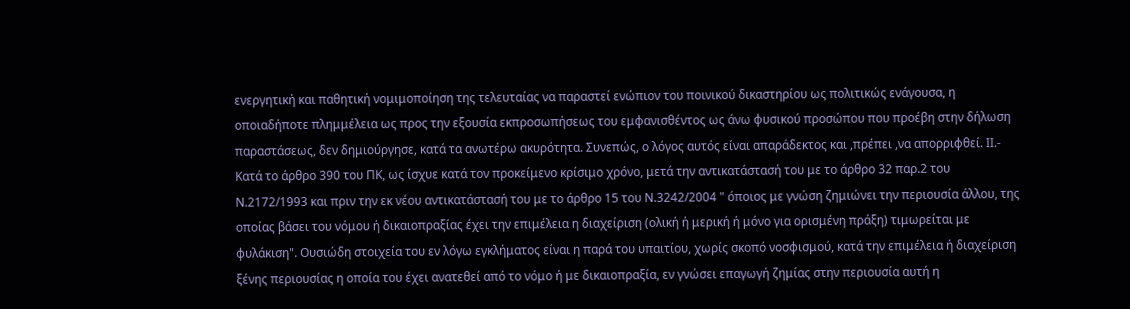ενεργητική και παθητική νομιμοποίηση της τελευταίας να παραστεί ενώπιον του ποινικού δικαστηρίου ως πολιτικώς ενάγουσα, η οποιαδήποτε πλημμέλεια ως προς την εξουσία εκπροσωπήσεως του εμφανισθέντος ως άνω φυσικού προσώπου που προέβη στην δήλωση παραστάσεως, δεν δημιούργησε, κατά τα ανωτέρω ακυρότητα. Συνεπώς, ο λόγος αυτός είναι απαράδεκτος και ,πρέπει ,να απορριφθεί. ΙΙ.- Κατά το άρθρο 390 του ΠΚ, ως ίσχυε κατά τον προκείμενο κρίσιμο χρόνο, μετά την αντικατάστασή του με το άρθρο 32 παρ.2 του Ν.2172/1993 και πριν την εκ νέου αντικατάστασή του με το άρθρο 15 του Ν.3242/2004 " όποιος με γνώση ζημιώνει την περιουσία άλλου, της οποίας βάσει του νόμου ή δικαιοπραξίας έχει την επιμέλεια η διαχείριση (ολική ή μερική ή μόνο για ορισμένη πράξη) τιμωρείται με φυλάκιση". Ουσιώδη στοιχεία του εν λόγω εγκλήματος είναι η παρά του υπαιτίου, χωρίς σκοπό νοσφισμού, κατά την επιμέλεια ή διαχείριση ξένης περιουσίας η οποία του έχει ανατεθεί από το νόμο ή με δικαιοπραξία, εν γνώσει επαγωγή ζημίας στην περιουσία αυτή η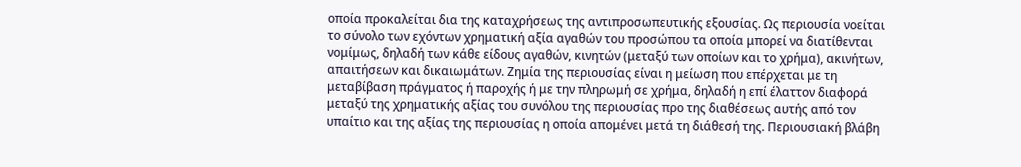οποία προκαλείται δια της καταχρήσεως της αντιπροσωπευτικής εξουσίας. Ως περιουσία νοείται το σύνολο των εχόντων χρηματική αξία αγαθών του προσώπου τα οποία μπορεί να διατίθενται νομίμως, δηλαδή των κάθε είδους αγαθών, κινητών (μεταξύ των οποίων και το χρήμα), ακινήτων, απαιτήσεων και δικαιωμάτων. Ζημία της περιουσίας είναι η μείωση που επέρχεται με τη μεταβίβαση πράγματος ή παροχής ή με την πληρωμή σε χρήμα, δηλαδή η επί έλαττον διαφορά μεταξύ της χρηματικής αξίας του συνόλου της περιουσίας προ της διαθέσεως αυτής από τον υπαίτιο και της αξίας της περιουσίας η οποία απομένει μετά τη διάθεσή της. Περιουσιακή βλάβη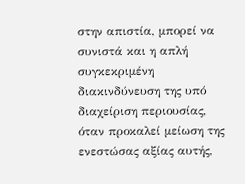στην απιστία, μπορεί να συνιστά και η απλή συγκεκριμένη διακινδύνευση της υπό διαχείριση περιουσίας, όταν προκαλεί μείωση της ενεστώσας αξίας αυτής,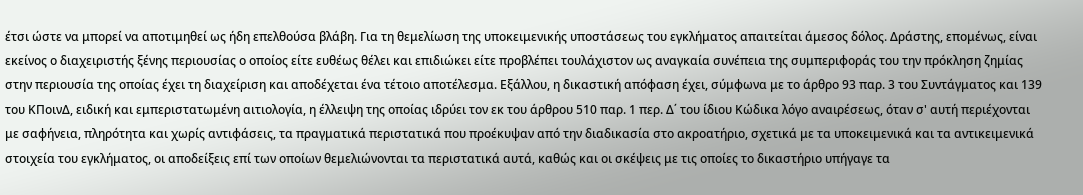έτσι ώστε να μπορεί να αποτιμηθεί ως ήδη επελθούσα βλάβη. Για τη θεμελίωση της υποκειμενικής υποστάσεως του εγκλήματος απαιτείται άμεσος δόλος. Δράστης, επομένως, είναι εκείνος ο διαχειριστής ξένης περιουσίας ο οποίος είτε ευθέως θέλει και επιδιώκει είτε προβλέπει τουλάχιστον ως αναγκαία συνέπεια της συμπεριφοράς του την πρόκληση ζημίας στην περιουσία της οποίας έχει τη διαχείριση και αποδέχεται ένα τέτοιο αποτέλεσμα. Εξάλλου, η δικαστική απόφαση έχει, σύμφωνα με το άρθρο 93 παρ. 3 του Συντάγματος και 139 του ΚΠοινΔ, ειδική και εμπεριστατωμένη αιτιολογία, η έλλειψη της οποίας ιδρύει τον εκ του άρθρου 510 παρ. 1 περ. Δ΄ του ίδιου Κώδικα λόγο αναιρέσεως, όταν σ' αυτή περιέχονται με σαφήνεια, πληρότητα και χωρίς αντιφάσεις, τα πραγματικά περιστατικά που προέκυψαν από την διαδικασία στο ακροατήριο, σχετικά με τα υποκειμενικά και τα αντικειμενικά στοιχεία του εγκλήματος, οι αποδείξεις επί των οποίων θεμελιώνονται τα περιστατικά αυτά, καθώς και οι σκέψεις με τις οποίες το δικαστήριο υπήγαγε τα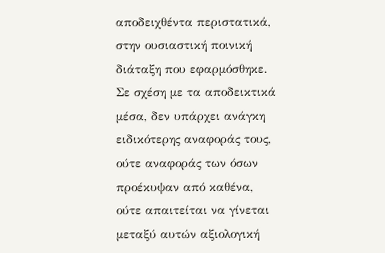αποδειχθέντα περιστατικά, στην ουσιαστική ποινική διάταξη που εφαρμόσθηκε. Σε σχέση με τα αποδεικτικά μέσα, δεν υπάρχει ανάγκη ειδικότερης αναφοράς τους, ούτε αναφοράς των όσων προέκυψαν από καθένα, ούτε απαιτείται να γίνεται μεταξύ αυτών αξιολογική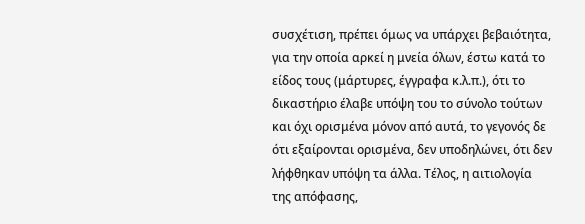συσχέτιση, πρέπει όμως να υπάρχει βεβαιότητα, για την οποία αρκεί η μνεία όλων, έστω κατά το είδος τους (μάρτυρες, έγγραφα κ.λ.π.), ότι το δικαστήριο έλαβε υπόψη του το σύνολο τούτων και όχι ορισμένα μόνον από αυτά, το γεγονός δε ότι εξαίρονται ορισμένα, δεν υποδηλώνει, ότι δεν λήφθηκαν υπόψη τα άλλα. Τέλος, η αιτιολογία της απόφασης,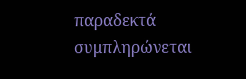παραδεκτά συμπληρώνεται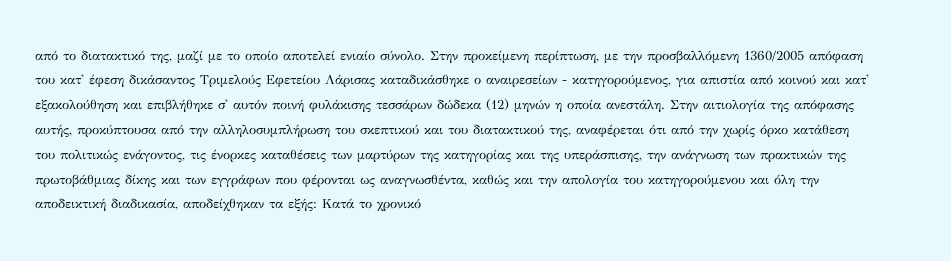από το διατακτικό της, μαζί με το οποίο αποτελεί ενιαίο σύνολο. Στην προκείμενη περίπτωση, με την προσβαλλόμενη 1360/2005 απόφαση του κατ' έφεση δικάσαντος Τριμελούς Εφετείου Λάρισας καταδικάσθηκε ο αναιρεσείων - κατηγορούμενος, για απιστία από κοινού και κατ' εξακολούθηση και επιβλήθηκε σ' αυτόν ποινή φυλάκισης τεσσάρων δώδεκα (12) μηνών η οποία ανεστάλη. Στην αιτιολογία της απόφασης αυτής, προκύπτουσα από την αλληλοσυμπλήρωση του σκεπτικού και του διατακτικού της, αναφέρεται ότι από την χωρίς όρκο κατάθεση του πολιτικώς ενάγοντος, τις ένορκες καταθέσεις των μαρτύρων της κατηγορίας και της υπεράσπισης, την ανάγνωση των πρακτικών της πρωτοβάθμιας δίκης και των εγγράφων που φέρονται ως αναγνωσθέντα, καθώς και την απολογία του κατηγορούμενου και όλη την αποδεικτική διαδικασία, αποδείχθηκαν τα εξής: Κατά το χρονικό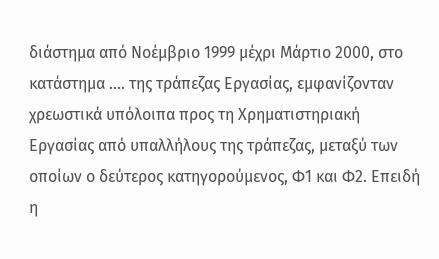διάστημα από Νοέμβριο 1999 μέχρι Μάρτιο 2000, στο κατάστημα .... της τράπεζας Εργασίας, εμφανίζονταν χρεωστικά υπόλοιπα προς τη Χρηματιστηριακή Εργασίας από υπαλλήλους της τράπεζας, μεταξύ των οποίων ο δεύτερος κατηγορούμενος, Φ1 και Φ2. Επειδή η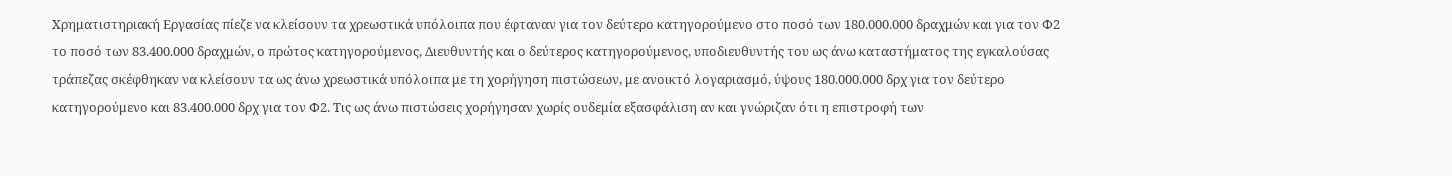Χρηματιστηριακή Εργασίας πίεζε να κλείσουν τα χρεωστικά υπόλοιπα που έφταναν για τον δεύτερο κατηγορούμενο στο ποσό των 180.000.000 δραχμών και για τον Φ2 το ποσό των 83.400.000 δραχμών, ο πρώτος κατηγορούμενος, Διευθυντής και ο δεύτερος κατηγορούμενος, υποδιευθυντής του ως άνω καταστήματος της εγκαλούσας τράπεζας σκέφθηκαν να κλείσουν τα ως άνω χρεωστικά υπόλοιπα με τη χορήγηση πιστώσεων, με ανοικτό λογαριασμό, ύψους 180.000.000 δρχ για τον δεύτερο κατηγορούμενο και 83.400.000 δρχ για τον Φ2. Τις ως άνω πιστώσεις χορήγησαν χωρίς ουδεμία εξασφάλιση αν και γνώριζαν ότι η επιστροφή των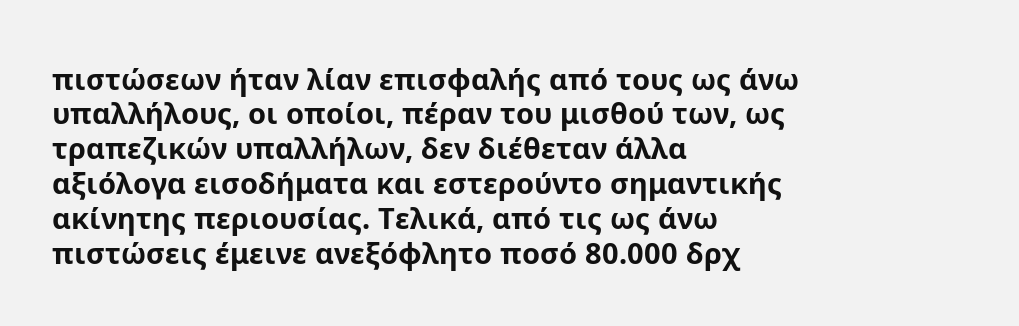πιστώσεων ήταν λίαν επισφαλής από τους ως άνω υπαλλήλους, οι οποίοι, πέραν του μισθού των, ως τραπεζικών υπαλλήλων, δεν διέθεταν άλλα αξιόλογα εισοδήματα και εστερούντο σημαντικής ακίνητης περιουσίας. Τελικά, από τις ως άνω πιστώσεις έμεινε ανεξόφλητο ποσό 80.000 δρχ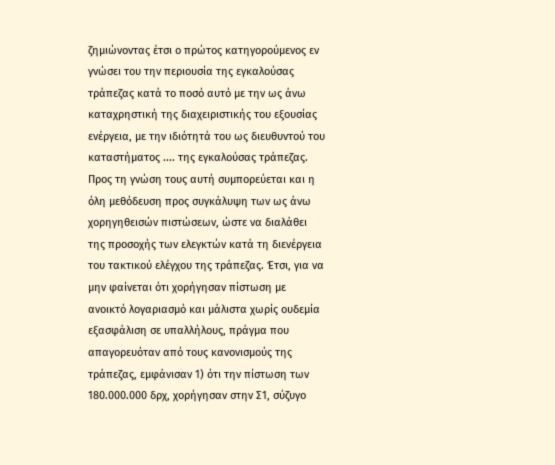ζημιώνοντας έτσι ο πρώτος κατηγορούμενος εν γνώσει του την περιουσία της εγκαλούσας τράπεζας κατά το ποσό αυτό με την ως άνω καταχρηστική της διαχειριστικής του εξουσίας ενέργεια, με την ιδιότητά του ως διευθυντού του καταστήματος .... της εγκαλούσας τράπεζας. Προς τη γνώση τους αυτή συμπορεύεται και η όλη μεθόδευση προς συγκάλυψη των ως άνω χορηγηθεισών πιστώσεων, ώστε να διαλάθει της προσοχής των ελεγκτών κατά τη διενέργεια του τακτικού ελέγχου της τράπεζας. Έτσι, για να μην φαίνεται ότι χορήγησαν πίστωση με ανοικτό λογαριασμό και μάλιστα χωρίς ουδεμία εξασφάλιση σε υπαλλήλους, πράγμα που απαγορευόταν από τους κανονισμούς της τράπεζας, εμφάνισαν 1) ότι την πίστωση των 180.000.000 δρχ, χορήγησαν στην Σ1, σύζυγο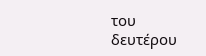του δευτέρου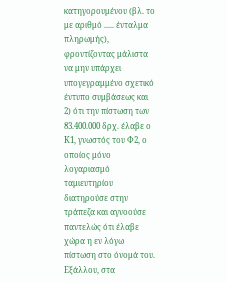κατηγορουμένου (βλ. το με αριθμό ..... ένταλμα πληρωμής), φροντίζοντας μάλιστα να μην υπάρχει υπογεγραμμένο σχετικό έντυπο συμβάσεως και 2) ότι την πίστωση των 83.400.000 δρχ. έλαβε ο Κ1, γνωστός του Φ2, ο οποίος μόνο λογαριασμό ταμιευτηρίου διατηρούσε στην τράπεζα και αγνοούσε παντελώς ότι έλαβε χώρα η εν λόγω πίστωση στο όνομά του. Εξάλλου, στα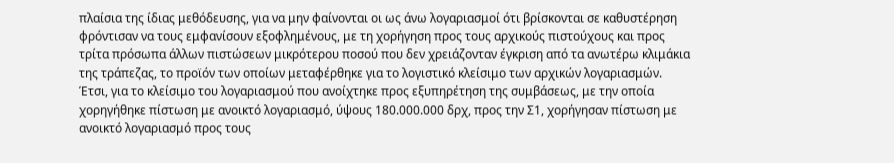πλαίσια της ίδιας μεθόδευσης, για να μην φαίνονται οι ως άνω λογαριασμοί ότι βρίσκονται σε καθυστέρηση φρόντισαν να τους εμφανίσουν εξοφλημένους, με τη χορήγηση προς τους αρχικούς πιστούχους και προς τρίτα πρόσωπα άλλων πιστώσεων μικρότερου ποσού που δεν χρειάζονταν έγκριση από τα ανωτέρω κλιμάκια της τράπεζας, το προϊόν των οποίων μεταφέρθηκε για το λογιστικό κλείσιμο των αρχικών λογαριασμών. Έτσι, για το κλείσιμο του λογαριασμού που ανοίχτηκε προς εξυπηρέτηση της συμβάσεως, με την οποία χορηγήθηκε πίστωση με ανοικτό λογαριασμό, ύψους 180.000.000 δρχ, προς την Σ1, χορήγησαν πίστωση με ανοικτό λογαριασμό προς τους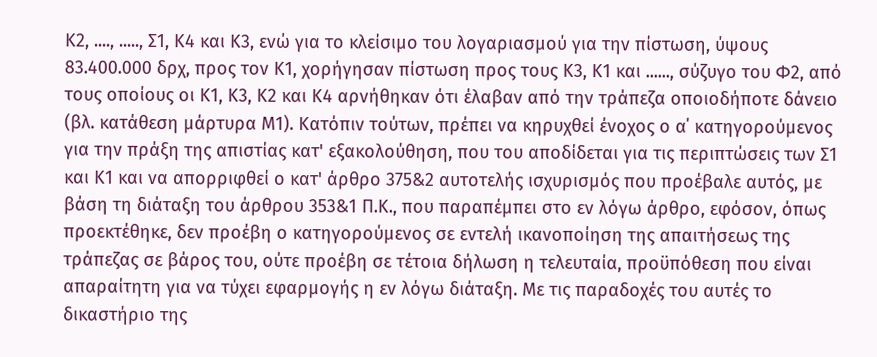Κ2, ...., ....., Σ1, Κ4 και Κ3, ενώ για το κλείσιμο του λογαριασμού για την πίστωση, ύψους 83.400.000 δρχ, προς τον Κ1, χορήγησαν πίστωση προς τους Κ3, Κ1 και ......, σύζυγο του Φ2, από τους οποίους οι Κ1, Κ3, Κ2 και Κ4 αρνήθηκαν ότι έλαβαν από την τράπεζα οποιοδήποτε δάνειο (βλ. κατάθεση μάρτυρα Μ1). Κατόπιν τούτων, πρέπει να κηρυχθεί ένοχος ο α΄ κατηγορούμενος για την πράξη της απιστίας κατ' εξακολούθηση, που του αποδίδεται για τις περιπτώσεις των Σ1 και Κ1 και να απορριφθεί ο κατ' άρθρο 375&2 αυτοτελής ισχυρισμός που προέβαλε αυτός, με βάση τη διάταξη του άρθρου 353&1 Π.Κ., που παραπέμπει στο εν λόγω άρθρο, εφόσον, όπως προεκτέθηκε, δεν προέβη ο κατηγορούμενος σε εντελή ικανοποίηση της απαιτήσεως της τράπεζας σε βάρος του, ούτε προέβη σε τέτοια δήλωση η τελευταία, προϋπόθεση που είναι απαραίτητη για να τύχει εφαρμογής η εν λόγω διάταξη. Με τις παραδοχές του αυτές το δικαστήριο της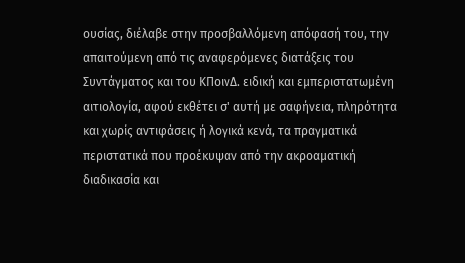ουσίας, διέλαβε στην προσβαλλόμενη απόφασή του, την απαιτούμενη από τις αναφερόμενες διατάξεις του Συντάγματος και του ΚΠοινΔ. ειδική και εμπεριστατωμένη αιτιολογία, αφού εκθέτει σ' αυτή με σαφήνεια, πληρότητα και χωρίς αντιφάσεις ή λογικά κενά, τα πραγματικά περιστατικά που προέκυψαν από την ακροαματική διαδικασία και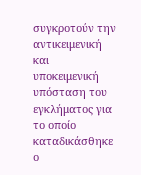συγκροτούν την αντικειμενική και υποκειμενική υπόσταση του εγκλήματος για το οποίο καταδικάσθηκε ο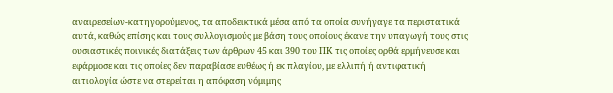αναιρεσείων-κατηγορούμενος, τα αποδεικτικά μέσα από τα οποία συνήγαγε τα περιστατικά αυτά, καθώς επίσης και τους συλλογισμούς με βάση τους οποίους έκανε την υπαγωγή τους στις ουσιαστικές ποινικές διατάξεις των άρθρων 45 και 390 του ΠΚ τις οποίες ορθά ερμήνευσε και εφάρμοσε και τις οποίες δεν παραβίασε ευθέως ή εκ πλαγίου, με ελλιπή ή αντιφατική αιτιολογία ώστε να στερείται η απόφαση νόμιμης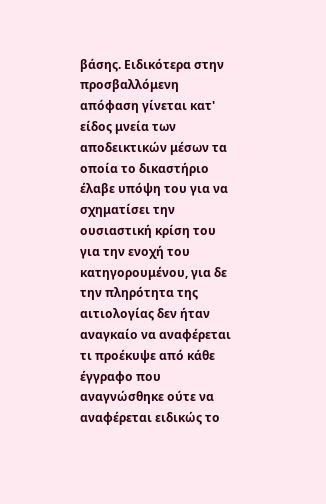βάσης. Ειδικότερα στην προσβαλλόμενη απόφαση γίνεται κατ' είδος μνεία των αποδεικτικών μέσων τα οποία το δικαστήριο έλαβε υπόψη του για να σχηματίσει την ουσιαστική κρίση του για την ενοχή του κατηγορουμένου, για δε την πληρότητα της αιτιολογίας δεν ήταν αναγκαίο να αναφέρεται τι προέκυψε από κάθε έγγραφο που αναγνώσθηκε ούτε να αναφέρεται ειδικώς το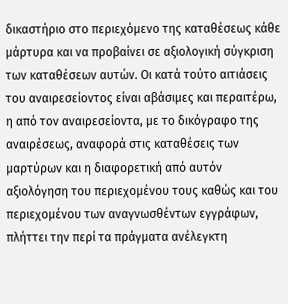δικαστήριο στο περιεχόμενο της καταθέσεως κάθε μάρτυρα και να προβαίνει σε αξιολογική σύγκριση των καταθέσεων αυτών. Οι κατά τούτο αιτιάσεις του αναιρεσείοντος είναι αβάσιμες και περαιτέρω, η από τον αναιρεσείοντα, με το δικόγραφο της αναιρέσεως, αναφορά στις καταθέσεις των μαρτύρων και η διαφορετική από αυτόν αξιολόγηση του περιεχομένου τους καθώς και του περιεχομένου των αναγνωσθέντων εγγράφων, πλήττει την περί τα πράγματα ανέλεγκτη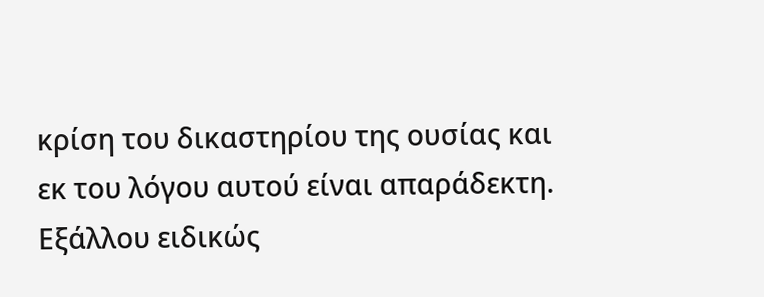κρίση του δικαστηρίου της ουσίας και εκ του λόγου αυτού είναι απαράδεκτη. Εξάλλου ειδικώς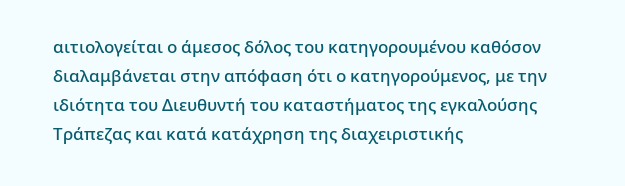αιτιολογείται ο άμεσος δόλος του κατηγορουμένου καθόσον διαλαμβάνεται στην απόφαση ότι ο κατηγορούμενος, με την ιδιότητα του Διευθυντή του καταστήματος της εγκαλούσης Τράπεζας και κατά κατάχρηση της διαχειριστικής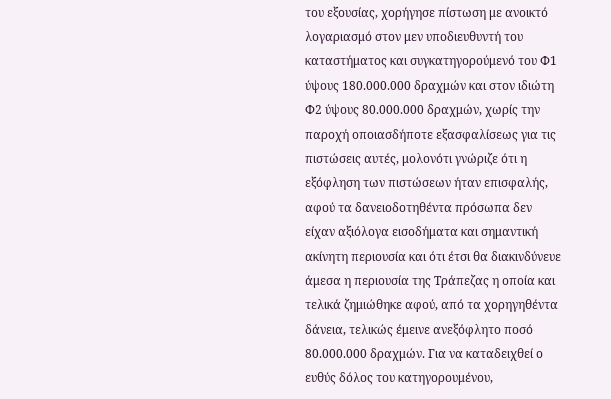του εξουσίας, χορήγησε πίστωση με ανοικτό λογαριασμό στον μεν υποδιευθυντή του καταστήματος και συγκατηγορούμενό του Φ1 ύψους 180.000.000 δραχμών και στον ιδιώτη Φ2 ύψους 80.000.000 δραχμών, χωρίς την παροχή οποιασδήποτε εξασφαλίσεως για τις πιστώσεις αυτές, μολονότι γνώριζε ότι η εξόφληση των πιστώσεων ήταν επισφαλής, αφού τα δανειοδοτηθέντα πρόσωπα δεν είχαν αξιόλογα εισοδήματα και σημαντική ακίνητη περιουσία και ότι έτσι θα διακινδύνευε άμεσα η περιουσία της Τράπεζας η οποία και τελικά ζημιώθηκε αφού, από τα χορηγηθέντα δάνεια, τελικώς έμεινε ανεξόφλητο ποσό 80.000.000 δραχμών. Για να καταδειχθεί ο ευθύς δόλος του κατηγορουμένου,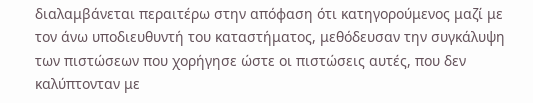διαλαμβάνεται περαιτέρω στην απόφαση ότι κατηγορούμενος μαζί με τον άνω υποδιευθυντή του καταστήματος, μεθόδευσαν την συγκάλυψη των πιστώσεων που χορήγησε ώστε οι πιστώσεις αυτές, που δεν καλύπτονταν με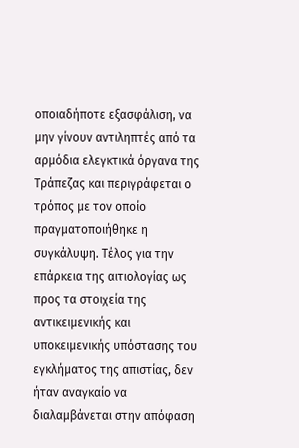οποιαδήποτε εξασφάλιση, να μην γίνουν αντιληπτές από τα αρμόδια ελεγκτικά όργανα της Τράπεζας και περιγράφεται ο τρόπος με τον οποίο πραγματοποιήθηκε η συγκάλυψη. Τέλος για την επάρκεια της αιτιολογίας ως προς τα στοιχεία της αντικειμενικής και υποκειμενικής υπόστασης του εγκλήματος της απιστίας, δεν ήταν αναγκαίο να διαλαμβάνεται στην απόφαση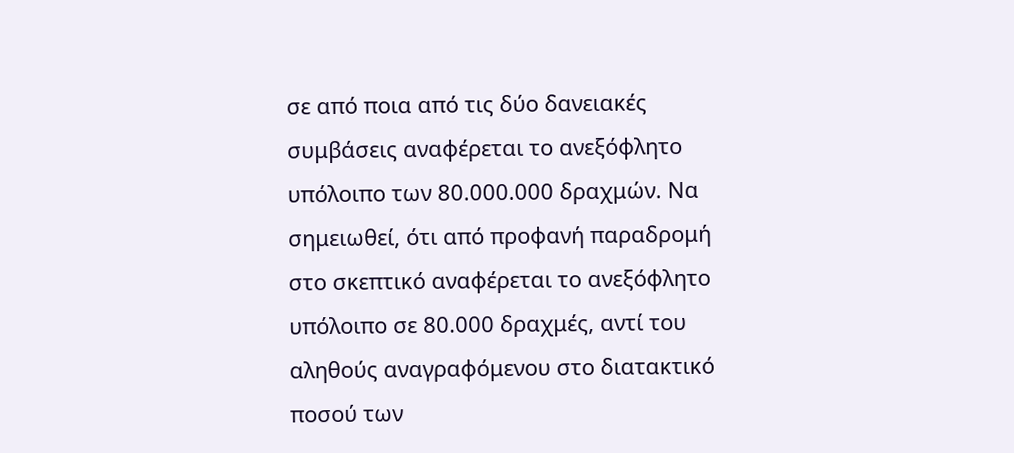σε από ποια από τις δύο δανειακές συμβάσεις αναφέρεται το ανεξόφλητο υπόλοιπο των 80.000.000 δραχμών. Να σημειωθεί, ότι από προφανή παραδρομή στο σκεπτικό αναφέρεται το ανεξόφλητο υπόλοιπο σε 80.000 δραχμές, αντί του αληθούς αναγραφόμενου στο διατακτικό ποσού των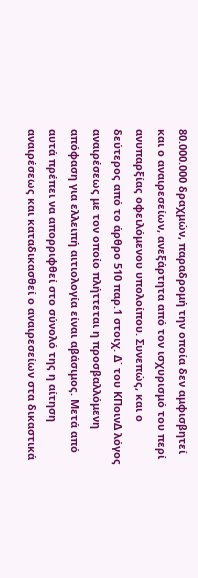80.000.000 δραχμών, παραδρομή την οποία δεν αμφισβητεί και ο αναιρεσείων, ανεξάρτητα από τον ισχυρισμό του περί ανυπαρξίας οφειλόμενου υπολοίπου. Συνεπώς, και ο δεύτερος από το άρθρο 510 παρ.1 στοιχ. Δ΄ του ΚΠοινΔ λόγος αναιρέσεως με τον οποίο πλήττεται η προσβαλλόμενη απόφαση για ελλειπή αιτιολογία είναι αβάσιμος. Μετά από αυτά πρέπει να απορριφθεί στο σύνολό της η αίτηση αναιρέσεως και καταδικασθεί ο αναιρεσείων στα δικαστικά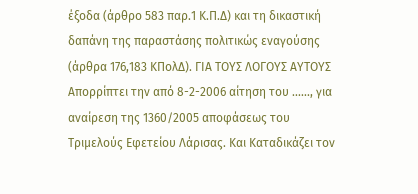έξοδα (άρθρο 583 παρ.1 Κ.Π.Δ) και τη δικαστική δαπάνη της παραστάσης πολιτικώς εναγούσης (άρθρα 176,183 ΚΠολΔ). ΓΙΑ ΤΟΥΣ ΛΟΓΟΥΣ ΑΥΤΟΥΣ Απορρίπτει την από 8-2-2006 αίτηση του ......, για αναίρεση της 1360/2005 αποφάσεως του Τριμελούς Εφετείου Λάρισας. Και Καταδικάζει τον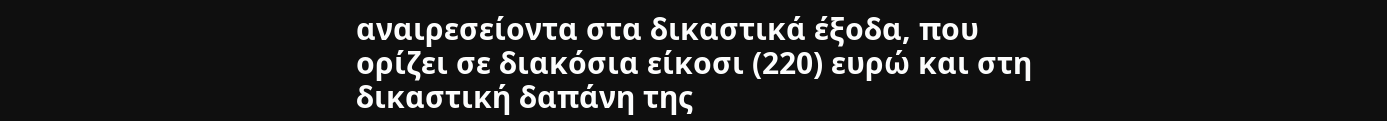αναιρεσείοντα στα δικαστικά έξοδα, που ορίζει σε διακόσια είκοσι (220) ευρώ και στη δικαστική δαπάνη της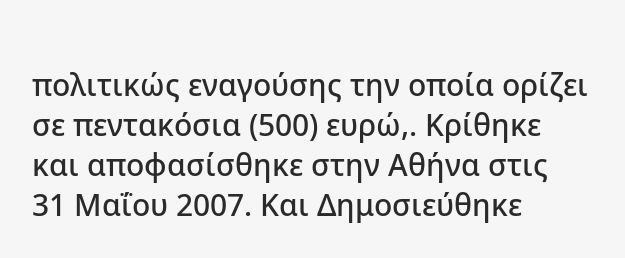πολιτικώς εναγούσης την οποία ορίζει σε πεντακόσια (500) ευρώ,. Κρίθηκε και αποφασίσθηκε στην Αθήνα στις 31 Μαΐου 2007. Και Δημοσιεύθηκε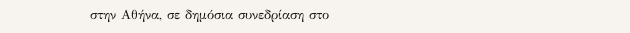στην Αθήνα, σε δημόσια συνεδρίαση στο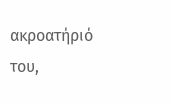ακροατήριό του,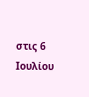στις 6 Ιουλίου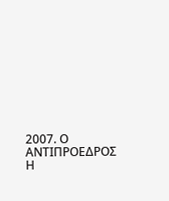2007. Ο ΑΝΤΙΠΡΟΕΔΡΟΣ Η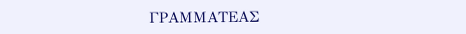ΓΡΑΜΜΑΤΕΑΣ